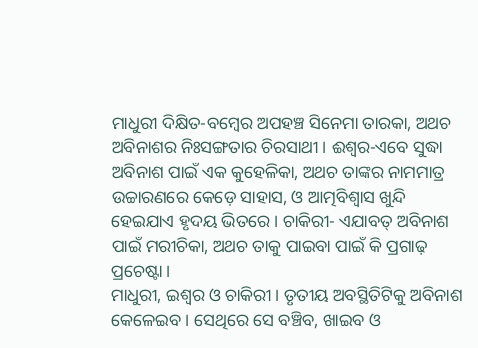ମାଧୁରୀ ଦିକ୍ଷିତ-ବମ୍ବେର ଅପହଞ୍ଚ ସିନେମା ତାରକା, ଅଥଚ ଅବିନାଶର ନିଃସଙ୍ଗତାର ଚିରସାଥୀ। ଈଶ୍ବର-ଏବେ ସୁଦ୍ଧା ଅବିନାଶ ପାଇଁ ଏକ କୁହେଳିକା, ଅଥଚ ତାଙ୍କର ନାମମାତ୍ର ଉଚ୍ଚାରଣରେ କେଡ଼େ ସାହାସ, ଓ ଆତ୍ମବିଶ୍ବାସ ଖୁନ୍ଦି ହେଇଯାଏ ହୃଦୟ ଭିତରେ। ଚାକିରୀ- ଏଯାବତ୍ ଅବିନାଶ ପାଇଁ ମରୀଚିକା, ଅଥଚ ତାକୁ ପାଇବା ପାଇଁ କି ପ୍ରଗାଢ଼ ପ୍ରଚେଷ୍ଟା।
ମାଧୁରୀ, ଇଶ୍ବର ଓ ଚାକିରୀ। ତୃତୀୟ ଅବସ୍ଥିତିଟିକୁ ଅବିନାଶ କେଳେଇବ। ସେଥିରେ ସେ ବଞ୍ଚିବ, ଖାଇବ ଓ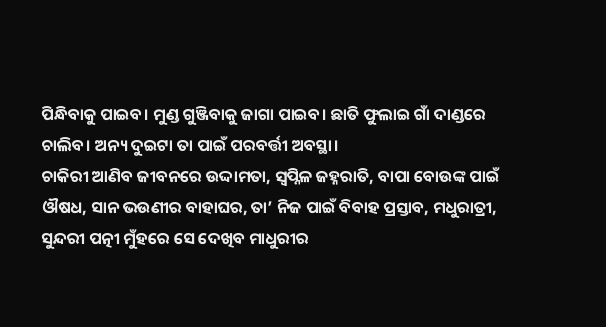ପିନ୍ଧିବାକୁ ପାଇବ। ମୁଣ୍ଡ ଗୁଞ୍ଜିବାକୁ ଜାଗା ପାଇବ। ଛାତି ଫୁଲାଇ ଗାଁ ଦାଣ୍ଡରେ ଚାଲିବ। ଅନ୍ୟ ଦୁଇଟା ତା ପାଇଁ ପରବର୍ତ୍ତୀ ଅବସ୍ଥା।
ଚାକିରୀ ଆଣିବ ଜୀବନରେ ଉଦ୍ଦାମତା, ସ୍ବପ୍ନିଳ ଜହ୍ନରାତି, ବାପା ବୋଉଙ୍କ ପାଇଁ ଔଷଧ, ସାନ ଭଉଣୀର ବାହାଘର, ତା’ ନିଜ ପାଇଁ ବିବାହ ପ୍ରସ୍ତାବ, ମଧୁରାତ୍ରୀ, ସୁନ୍ଦରୀ ପତ୍ନୀ ମୁଁହରେ ସେ ଦେଖିବ ମାଧୁରୀର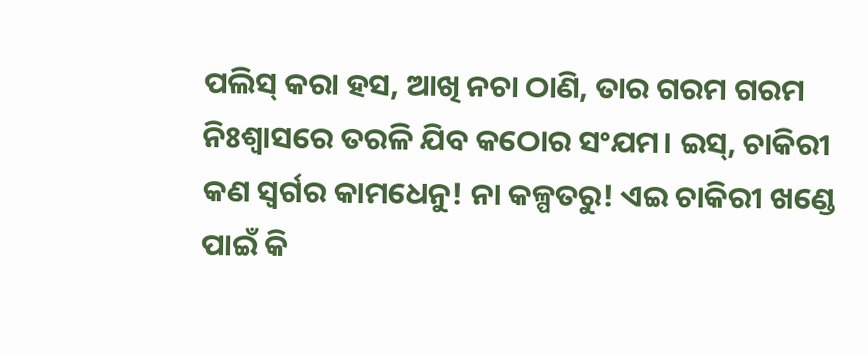ପଲିସ୍ କରା ହସ, ଆଖି ନଚା ଠାଣି, ତାର ଗରମ ଗରମ ନିଃଶ୍ବାସରେ ତରଳି ଯିବ କଠୋର ସଂଯମ। ଇସ୍, ଚାକିରୀ କଣ ସ୍ବର୍ଗର କାମଧେନୁ! ନା କଳ୍ପତରୁ! ଏଇ ଚାକିରୀ ଖଣ୍ଡେ ପାଇଁ କି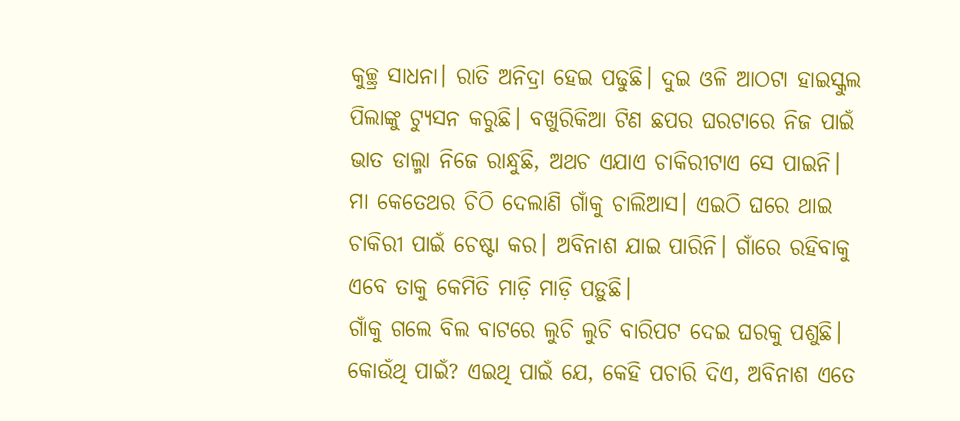କୁଚ୍ଛ୍ର ସାଧନା। ରାତି ଅନିଦ୍ରା ହେଇ ପଢୁଛି। ଦୁଇ ଓଳି ଆଠଟା ହାଇସ୍କୁଲ ପିଲାଙ୍କୁ ଟ୍ୟୁସନ କରୁଛି। ବଖୁରିକିଆ ଟିଣ ଛପର ଘରଟାରେ ନିଜ ପାଇଁ ଭାତ ଡାଲ୍ମା ନିଜେ ରାନ୍ଧୁଛି, ଅଥଚ ଏଯାଏ ଚାକିରୀଟାଏ ସେ ପାଇନି।
ମା କେତେଥର ଚିଠି ଦେଲାଣି ଗାଁକୁ ଚାଲିଆସ। ଏଇଠି ଘରେ ଥାଇ ଚାକିରୀ ପାଇଁ ଚେଷ୍ଟା କର। ଅବିନାଶ ଯାଇ ପାରିନି। ଗାଁରେ ରହିବାକୁ ଏବେ ତାକୁ କେମିତି ମାଡ଼ି ମାଡ଼ି ପଡ଼ୁଛି।
ଗାଁକୁ ଗଲେ ବିଲ ବାଟରେ ଲୁଚି ଲୁଚି ବାରିପଟ ଦେଇ ଘରକୁ ପଶୁଛି। କୋଉଁଥି ପାଇଁ? ଏଇଥି ପାଇଁ ଯେ, କେହି ପଚାରି ଦିଏ, ଅବିନାଶ ଏତେ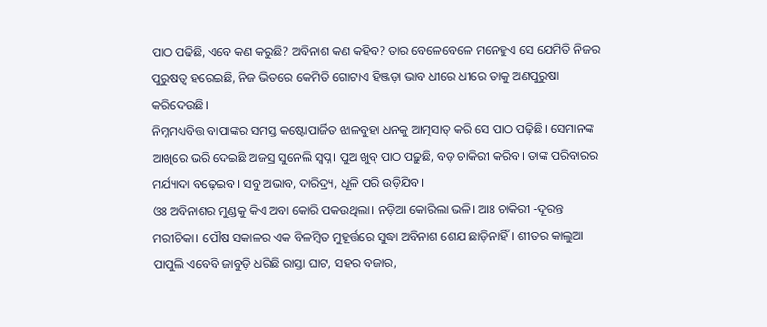ପାଠ ପଢିଛି, ଏବେ କଣ କରୁଛି? ଅବିନାଶ କଣ କହିବ? ତାର ବେଳେବେଳେ ମନେହୁଏ ସେ ଯେମିତି ନିଜର ପୁରୁଷତ୍ବ ହରେଇଛି, ନିଜ ଭିତରେ କେମିତି ଗୋଟାଏ ହିଞ୍ଜଡ଼ା ଭାବ ଧୀରେ ଧୀରେ ତାକୁ ଅଣପୁରୁଷା କରିଦେଉଛି।
ନିମ୍ନମଧ୍ୟବିତ୍ତ ବାପାଙ୍କର ସମସ୍ତ କଷ୍ଟୋପାର୍ଜିତ ଝାଳବୁହା ଧନକୁ ଆତ୍ମସାତ୍ କରି ସେ ପାଠ ପଢ଼ିଛି। ସେମାନଙ୍କ ଆଖିରେ ଭରି ଦେଇଛି ଅଜସ୍ର ସୁନେଲି ସ୍ବପ୍ନ। ପୁଅ ଖୁବ୍ ପାଠ ପଢ଼ୁଛି, ବଡ଼ ଚାକିରୀ କରିବ। ତାଙ୍କ ପରିବାରର ମର୍ଯ୍ୟାଦା ବଢ଼େଇବ। ସବୁ ଅଭାବ, ଦାରିଦ୍ର୍ୟ, ଧୂଳି ପରି ଉଡ଼ିଯିବ।
ଓଃ ଅବିନାଶର ମୁଣ୍ଡକୁ କିଏ ଅବା କୋରି ପକଉଥିଲା। ନଡ଼ିଆ କୋରିଲା ଭଳି। ଆଃ ଚାକିରୀ -ଦୂରନ୍ତ ମରୀଚିକା। ପୌଷ ସକାଳର ଏକ ବିଳମ୍ବିତ ମୁହୂର୍ତ୍ତରେ ସୁଦ୍ଧା ଅବିନାଶ ଶେଯ ଛାଡ଼ିନାହିଁ। ଶୀତର କାଲୁଆ ପାପୁଲି ଏବେବି ଜାବୁଡ଼ି ଧରିଛି ରାସ୍ତା ଘାଟ, ସହର ବଜାର,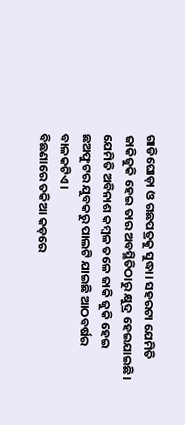ଗାଡିଘୋଡ଼ା ଓ ଗଛପତ୍ରକୁ ସୁଦ୍ଧା। ସହରଟା ଯେମିତି ଜାକିଜୁକି ହେଇ ତାର ଅବସ୍ଥିତିଠାରୁ କ୍ଷୁଦ୍ର ହେଇଯାଇଛି। ଯେମିତି ଅବିନାଶ କମ୍ବଳ ତଳେ ଜାକି ଜୁକି ହେଇ ଛଅଫୁଟର ଯୁବକରୁ ପାଲଟି ଯାଇଛି ଆଠବର୍ଷର ବାଳକଟିଏ।
ବିଛଣାରେ ତକିଆ କଡ଼ରେ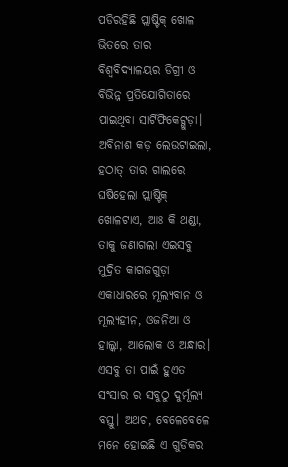ପଡିରହିଛି ପ୍ଲାଷ୍ଟିକ୍ ଖୋଳ ଭିତରେ ତାର ବିଶ୍ବବିଦ୍ୟାଳୟର ଡିଗ୍ରୀ ଓ ବିଭିନ୍ନ ପ୍ରତିଯୋଗିତାରେ ପାଇଥିବା ସାର୍ଟିଫିକେଟ୍ଗୁଡ଼ା।
ଅବିନାଶ କଡ଼ ଲେଉଟାଇଲା, ହଠାତ୍ ତାର ଗାଲରେ ଘଷିହେଲା ପ୍ଲାଷ୍ଟିକ୍ ଖୋଳଟାଏ, ଆଃ କି ଥଣ୍ଡା, ତାକୁ ଜଣାଗଲା ଏଇସବୁ ମୁଦ୍ରିତ କାଗଜଗୁଡ଼ା ଏକାଧାରରେ ମୂଲ୍ୟବାନ ଓ ମୂଲ୍ୟହୀନ, ଓଜନିଆ ଓ ହାଲ୍କା, ଆଲୋକ ଓ ଅନ୍ଧାର। ଏସବୁ ତା ପାଇଁ ହୁଏତ ସଂସାର ର ସବୁଠୁ ଦୁର୍ମୂଲ୍ୟ ବସ୍ତୁ। ଅଥଚ, ବେଳେବେଳେ ମନେ ହୋଇଛି ଏ ଗୁଡିକର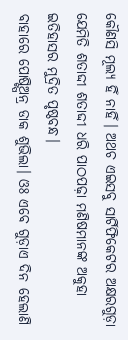କୌଣସି ମୂଲ୍ୟ ହିଁ ନାହିଁ। ଅଥଚ ଏଇସବୁ ସାର୍ଟିଫିକେଟର ଅକ୍ଷରଗୁଡ଼ା ଯେମିତି ଶତାଦ୍ଦୀ ଶତାଦ୍ଦୀ ଧରି ପାଠପଢ଼ା ମଣିଷମାନଙ୍କ ଅକୁହା ଇତିହାସର ମୁଦ୍ରିତ ପୃଷ୍ଠବନ୍ଧ।
ବାହାରେ ପୋଷ୍ଟ୍ପିଅନ୍ର ଡାକ ଶୁଭିଲା। ଓଃ ଏବେ ଗୁଡ଼ାଏ ଦିନ ହେଲାଣି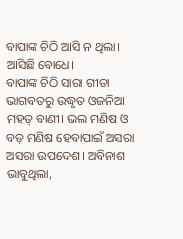ବାପାଙ୍କ ଚିଠି ଆସି ନ ଥିଲା। ଆସିଛି ବୋଧେ।
ବାପାଙ୍କ ଚିଠି ସାରା ଗୀତା ଭାଗବତରୁ ଉଦ୍ଧୃତ ଓଜନିଆ ମହତ୍ ବାଣୀ। ଭଲ ମଣିଷ ଓ ବଡ଼ ମଣିଷ ହେବାପାଇଁ ଅସରା ଅସରା ଉପଦେଶ। ଅବିନାଶ ଭାବୁଥିଲା,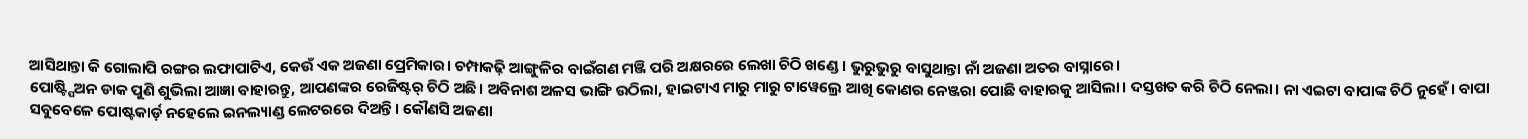ଆସିଥାନ୍ତା କି ଗୋଲାପି ରଙ୍ଗର ଲଫାପାଟିଏ, କେଉଁ ଏକ ଅଜଣା ପ୍ରେମିକାର। ଚମ୍ପାକଢ଼ି ଆଙ୍ଗୁଳିର ବାଇଁଗଣ ମଞ୍ଜି ପରି ଅକ୍ଷରରେ ଲେଖା ଚିଠି ଖଣ୍ଡେ। ଭୁରୁଭୁରୁ ବାସୁଥାନ୍ତା ନାଁ ଅଜଣା ଅତର ବାସ୍ନାରେ।
ପୋଷ୍ଟ୍ପିଅନ ଡାକ ପୁଣି ଶୁଭିଲା ଆଜ୍ଞା ବାହାରନ୍ତୁ, ଆପଣଙ୍କର ରେଜିଷ୍ଟର୍ ଚିଠି ଅଛି। ଅବିନାଶ ଅଳସ ଭାଙ୍ଗି ଉଠିଲା, ହାଇଟାଏ ମାରୁ ମାରୁ ଟାୱେଲ୍ରେ ଆଖି କୋଣର ନେଞ୍ଜରା ପୋଛି ବାହାରକୁ ଆସିଲା। ଦସ୍ତଖତ କରି ଚିଠି ନେଲା। ନା ଏଇଟା ବାପାଙ୍କ ଚିଠି ନୁହେଁ। ବାପା ସବୁବେଳେ ପୋଷ୍ଟକାର୍ଡ଼ ନହେଲେ ଇନଲ୍ୟାଣ୍ଡ ଲେଟରରେ ଦିଅନ୍ତି। କୌଣସି ଅଜଣା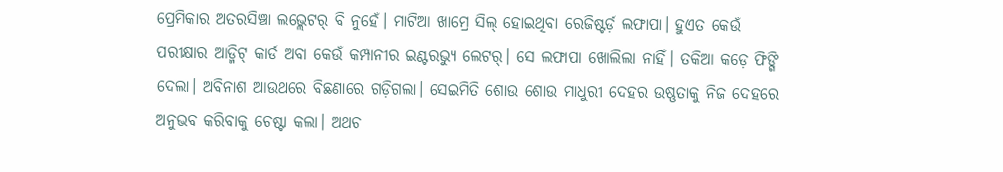ପ୍ରେମିକାର ଅତରସିଞ୍ଚା ଲଭ୍ଲେଟର୍ ବି ନୁହେଁ। ମାଟିଆ ଖାମ୍ରେ ସିଲ୍ ହୋଇଥିବା ରେଜିଷ୍ଟର୍ଡ଼ ଲଫାପା। ହୁଏତ କେଉଁ ପରୀକ୍ଷାର ଆଡ୍ମିଟ୍ କାର୍ଡ ଅବା କେଉଁ କମ୍ପାନୀର ଇଣ୍ଟରଭ୍ୟୁ ଲେଟର୍। ସେ ଲଫାପା ଖୋଲିଲା ନାହିଁ। ତକିଆ କଡ଼େ ଫିଙ୍ଗି ଦେଲା। ଅବିନାଶ ଆଉଥରେ ବିଛଣାରେ ଗଡ଼ିଗଲା। ସେଇମିତି ଶୋଉ ଶୋଉ ମାଧୁରୀ ଦେହର ଉଷ୍ଣତାକୁ ନିଜ ଦେହରେ ଅନୁଭବ କରିବାକୁ ଚେଷ୍ଟା କଲା। ଅଥଚ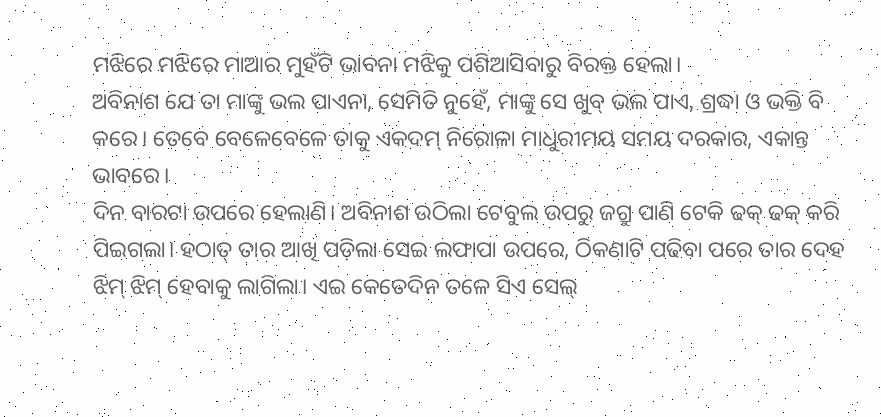ମଝିରେ ମଝିରେ ମାଆର ମୁହଁଟି ଭାବନା ମଝିକୁ ପଶିଆସିବାରୁ ବିରକ୍ତ ହେଲା।
ଅବିନାଶ ଯେ ତା ମାଙ୍କୁ ଭଲ ପାଏନା, ସେମିତି ନୁହେଁ, ମାଙ୍କୁ ସେ ଖୁବ୍ ଭଲ ପାଏ, ଶ୍ରଦ୍ଧା ଓ ଭକ୍ତି ବି କରେ। ତେବେ ବେଳେବେଳେ ତାକୁ ଏକଦମ୍ ନିରୋଳା ମାଧୁରୀମୟ ସମୟ ଦରକାର, ଏକାନ୍ତ ଭାବରେ।
ଦିନ ବାରଟା ଉପରେ ହେଲାଣି। ଅବିନାଶ ଉଠିଲା ଟେବୁଲ ଉପରୁ ଜଗ୍ରୁ ପାଣି ଟେକି ଢକ୍ ଢକ୍ କରି ପିଇଗଲା। ହଠାତ୍ ତାର ଆଖି ପଡ଼ିଲା ସେଇ ଲଫାପା ଉପରେ, ଠିକଣାଟି ପଢିବା ପରେ ତାର ଦେହ ଝିମ୍ ଝିମ୍ ହେବାକୁ ଲାଗିଲା। ଏଇ କେତେଦିନ ତଳେ ସିଏ ସେଲ୍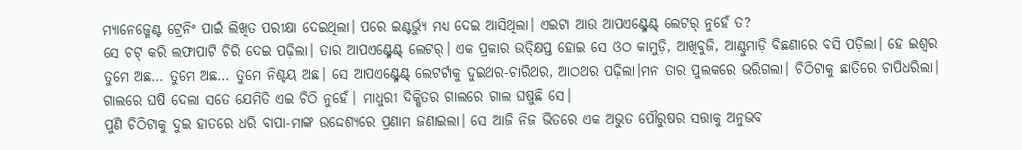ମ୍ୟାନେଜ୍ମେଣ୍ଟ ଟ୍ରେନିଂ ପାଇଁ ଲିଖିତ ପରୀକ୍ଷା ଦେଇଥିଲା। ପରେ ଇଣ୍ଟର୍ଭ୍ୟୁ ମଧ୍ୟ ଦେଇ ଆସିଥିଲା। ଏଇଟା ଆଉ ଆପଏଣ୍ଟ୍ମେଣ୍ଟ୍ ଲେଟର୍ ନୁହେଁ ତ?
ସେ ଚଟ୍ କରି ଲଫାପାଟି ଚିରି ଦେଇ ପଢ଼ିଲା। ତାର ଆପଏଣ୍ଟ୍ମେଣ୍ଟ୍ ଲେଟର୍। ଏକ ପ୍ରକାର ଉତ୍କ୍ଷିପ୍ତ ହୋଇ ସେ ଓଠ କାମୁଡ଼ି, ଆଖିବୁଜି, ଆଣ୍ଠୁମାଡ଼ି ବିଛଣାରେ ବସି ପଡ଼ିଲା। ହେ ଇଶ୍ବର ତୁମେ ଅଛ… ତୁମେ ଅଛ… ତୁମେ ନିଶ୍ଚୟ ଅଛ। ସେ ଆପଏଣ୍ଟ୍ମେଣ୍ଟ୍ ଲେଟର୍ଟାକୁ ଦୁଇଥର-ଚାରିଥର, ଆଠଥର ପଢ଼ିଲା।ମନ ତାର ପୁଲକରେ ଭରିଗଲା। ଚିଠିଟାକୁ ଛାତିରେ ଚାପିଧରିଲା। ଗାଲରେ ଘଷି ଦେଲା ସତେ ଯେମିତି ଏଇ ଚିଠି ନୁହେଁ। ମାଧୁରୀ ଦିକ୍ଷିତର ଗାଲରେ ଗାଲ ଘଷୁଛି ସେ।
ପୁଣି ଚିଠିଟାକୁ ଦୁଇ ହାତରେ ଧରି ବାପା-ମାଙ୍କ ଉଦ୍ଦେଶ୍ୟରେ ପ୍ରଣାମ ଜଣାଇଲା। ସେ ଆଜି ନିଜ ଭିତରେ ଏକ ଅଭୁତ ପୌରୁଷର ସତ୍ତାକୁ ଅନୁଭବ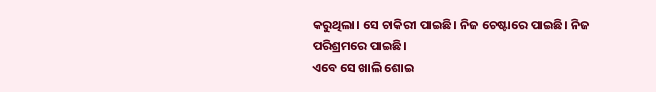କରୁଥିଲା। ସେ ଚାକିରୀ ପାଇଛି। ନିଜ ଚେଷ୍ଟାରେ ପାଇଛି। ନିଜ ପରିଶ୍ରମରେ ପାଇଛି।
ଏବେ ସେ ଖାଲି ଶୋଇ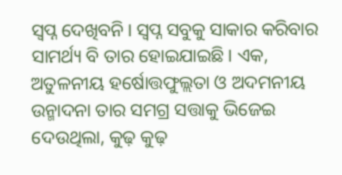ସ୍ବପ୍ନ ଦେଖିବନି। ସ୍ବପ୍ନ ସବୁକୁ ସାକାର କରିବାର ସାମର୍ଥ୍ୟ ବି ତାର ହୋଇଯାଇଛି। ଏକ, ଅତୁଳନୀୟ ହର୍ଷୋତ୍ତଫୁଲ୍ଲତା ଓ ଅଦମନୀୟ ଉନ୍ମାଦନା ତାର ସମଗ୍ର ସତ୍ତାକୁ ଭିଜେଇ ଦେଉଥିଲା, କୁଢ଼ କୁଢ଼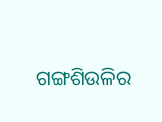ଗଙ୍ଗଶିଉଳିର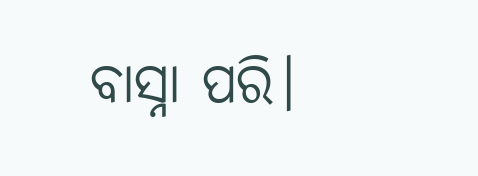ବାସ୍ନା ପରି।